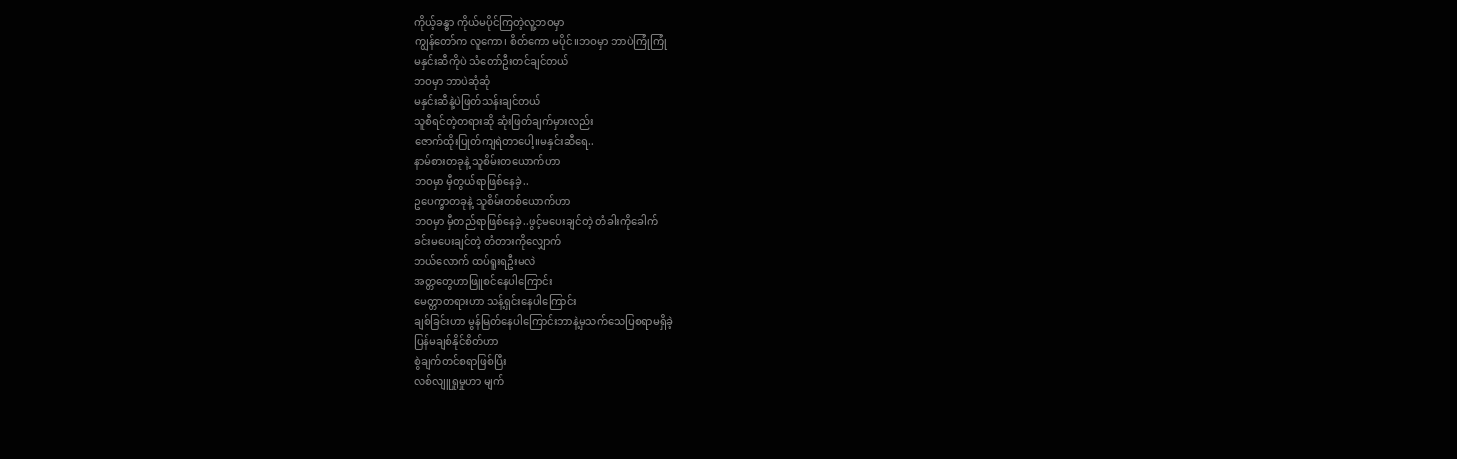ကိုယ့်ခန္ဓာ ကိုယ်မပိုင်ကြတဲ့လူ့ဘဝမှာ
ကျွန်တော်က လူကော၊ စိတ်ကော မပိုင်။ဘဝမှာ ဘာပဲကြုံကြုံ
မနှင်းဆီကိုပဲ သံတော်ဦးတင်ချင်တယ်
ဘဝမှာ ဘာပဲဆုံဆုံ
မနှင်းဆီနဲ့ပဲဖြတ်သန်းချင်တယ်
သူစီရင်တဲ့တရားဆို ဆုံးဖြတ်ချက်မှားလည်း
ဇောက်ထိုးပြုတ်ကျရဲတာပေါ့။မနှင်းဆီရေ..
နာမ်စားတခုနဲ့ သူစိမ်းတယောက်ဟာ
ဘဝမှာ မှီတွယ်ရာဖြစ်နေခဲ့..
ဥပေက္ခာတခုနဲ့ သူစိမ်းတစ်ယောက်ဟာ
ဘဝမှာ မှီတည်ရာဖြစ်နေခဲ့..ဖွင့်မပေးချင်တဲ့ တံခါးကိုခေါက်
ခင်းမပေးချင်တဲ့ တံတားကိုလျှောက်
ဘယ်လောက် ထပ်ရူးရဦးမလဲ
အတ္တတွေဟာဖြူစင်နေပါကြောင်း
မေတ္တာတရားဟာ သန့်ရှင်းနေပါကြောင်း
ချစ်ခြင်းဟာ မွန်မြတ်နေပါကြောင်းဘာနဲ့မှသက်သေပြစရာမရှိခဲ့
ပြန်မချစ်နိုင်စိတ်ဟာ
စွဲချက်တင်စရာဖြစ်ပြီး
လစ်လျူရှုမှုဟာ မျက်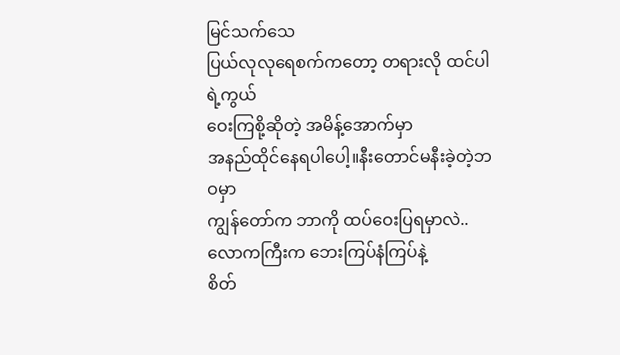မြင်သက်သေ
ပြယ်လုလုရေစက်ကတော့ တရားလို ထင်ပါရဲ့ကွယ်
ဝေးကြစို့ဆိုတဲ့ အမိန့်အောက်မှာ
အနည်ထိုင်နေရပါပေါ့။နီးတောင်မနီးခဲ့တဲ့ဘဝမှာ
ကျွန်တော်က ဘာကို ထပ်ဝေးပြရမှာလဲ..
လောကကြီးက ဘေးကြပ်နံကြပ်နဲ့
စိတ်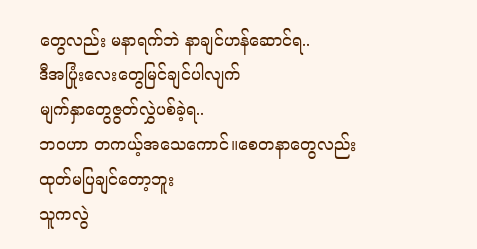တွေလည်း မနာရက်ဘဲ နာချင်ဟန်ဆောင်ရ..
ဒီအပြုံးလေးတွေမြင်ချင်ပါလျက်
မျက်နှာတွေဇွတ်လွှဲပစ်ခဲ့ရ..
ဘဝဟာ တကယ့်အသေကောင်။စေတနာတွေလည်းထုတ်မပြချင်တော့ဘူး
သူကလွဲ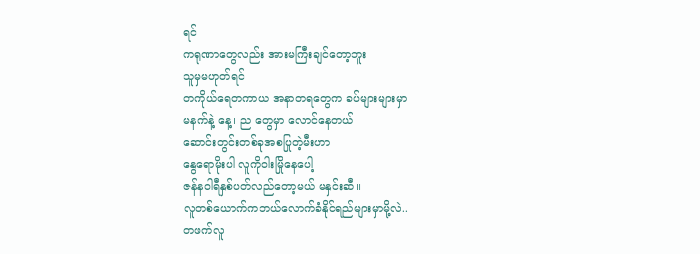ရင်
ကရုဏာတွေလည်း အားမကြီးချင်တော့ဘူး
သူမှမဟုတ်ရင်
တကိုယ်ရေတကာယ အနာတရတွေက ခပ်များများမှာ
မနက်နဲ့ နေ့၊ ည တွေမှာ လောင်နေတယ်
ဆောင်းတွင်းတစ်ခုအစပြုတဲ့မီးဟာ
နွေရောမိုးပါ လူကိုဝါးမြိုနေပေါ့
ဇန်နဝါရီနှစ်ပတ်လည်တော့မယ် မနှင်းဆီ။
လူတစ်ယောက်ကဘယ်လောက်ခံနိုင်ရည်များမှာမို့လဲ..
တဖက်လူ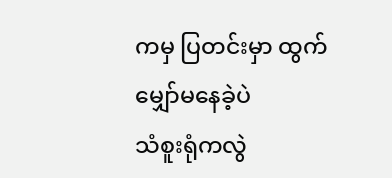ကမှ ပြတင်းမှာ ထွက်မျှော်မနေခဲ့ပဲ
သံစူးရုံကလွဲ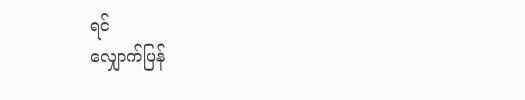ရင်
လျှောက်ပြန်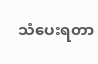သံပေးရတာ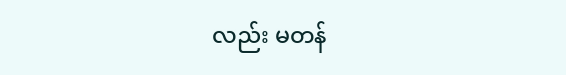လည်း မတန်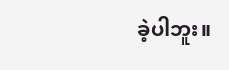ခဲ့ပါဘူး။